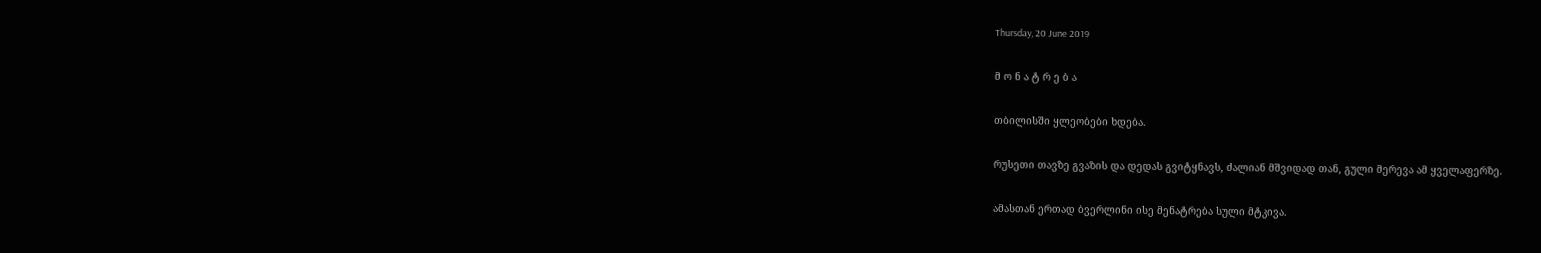Thursday, 20 June 2019

მ ო ნ ა ტ რ ე ბ ა

თბილისში ყლეობები ხდება.

რუსეთი თავზე გვაზის და დედას გვიტყნავს, ძალიან მშვიდად თან, გული მერევა ამ ყველაფერზე.

ამასთან ერთად ბვერლინი ისე მენატრება სული მტკივა.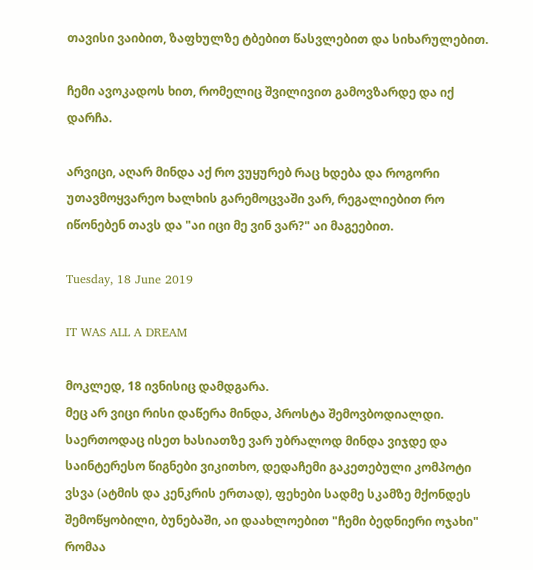თავისი ვაიბით, ზაფხულზე ტბებით წასვლებით და სიხარულებით.

ჩემი ავოკადოს ხით, რომელიც შვილივით გამოვზარდე და იქ დარჩა.

არვიცი, აღარ მინდა აქ რო ვუყურებ რაც ხდება და როგორი უთავმოყვარეო ხალხის გარემოცვაში ვარ, რეგალიებით რო იწონებენ თავს და "აი იცი მე ვინ ვარ?" აი მაგეებით.

Tuesday, 18 June 2019

IT WAS ALL A DREAM

მოკლედ, 18 ივნისიც დამდგარა.
მეც არ ვიცი რისი დაწერა მინდა, პროსტა შემოვბოდიალდი.
საერთოდაც ისეთ ხასიათზე ვარ უბრალოდ მინდა ვიჯდე და საინტერესო წიგნები ვიკითხო, დედაჩემი გაკეთებული კომპოტი ვსვა (ატმის და კენკრის ერთად), ფეხები სადმე სკამზე მქონდეს შემოწყობილი, ბუნებაში, აი დაახლოებით "ჩემი ბედნიერი ოჯახი" რომაა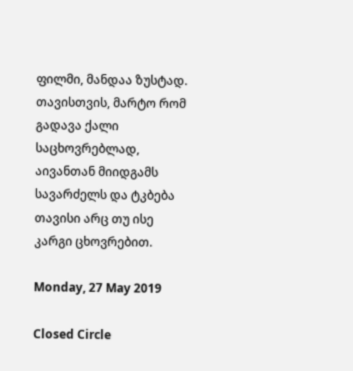ფილმი, მანდაა ზუსტად. თავისთვის, მარტო რომ გადავა ქალი საცხოვრებლად, აივანთან მიიდგამს სავარძელს და ტკბება თავისი არც თუ ისე კარგი ცხოვრებით.

Monday, 27 May 2019

Closed Circle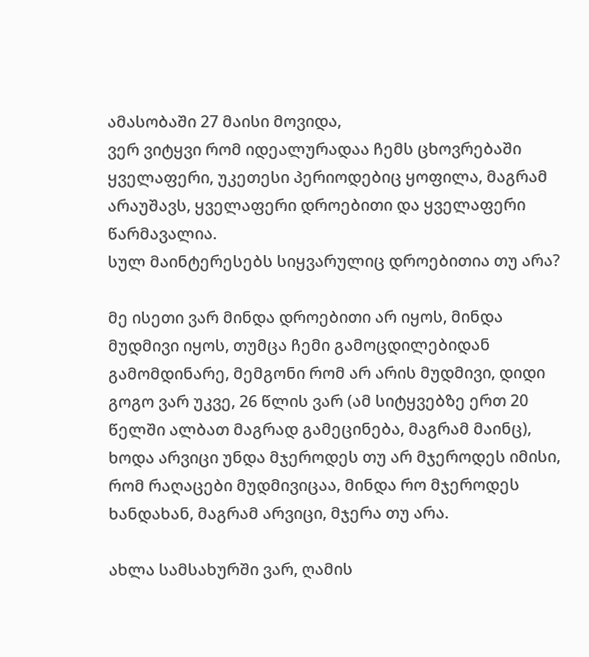ამასობაში 27 მაისი მოვიდა,
ვერ ვიტყვი რომ იდეალურადაა ჩემს ცხოვრებაში ყველაფერი, უკეთესი პერიოდებიც ყოფილა, მაგრამ არაუშავს, ყველაფერი დროებითი და ყველაფერი წარმავალია.
სულ მაინტერესებს სიყვარულიც დროებითია თუ არა?

მე ისეთი ვარ მინდა დროებითი არ იყოს, მინდა მუდმივი იყოს, თუმცა ჩემი გამოცდილებიდან გამომდინარე, მემგონი რომ არ არის მუდმივი, დიდი გოგო ვარ უკვე, 26 წლის ვარ (ამ სიტყვებზე ერთ 20 წელში ალბათ მაგრად გამეცინება, მაგრამ მაინც), ხოდა არვიცი უნდა მჯეროდეს თუ არ მჯეროდეს იმისი, რომ რაღაცები მუდმივიცაა, მინდა რო მჯეროდეს ხანდახან, მაგრამ არვიცი, მჯერა თუ არა.

ახლა სამსახურში ვარ, ღამის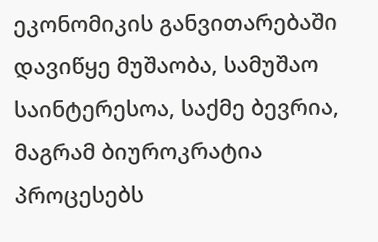ეკონომიკის განვითარებაში დავიწყე მუშაობა, სამუშაო საინტერესოა, საქმე ბევრია, მაგრამ ბიუროკრატია პროცესებს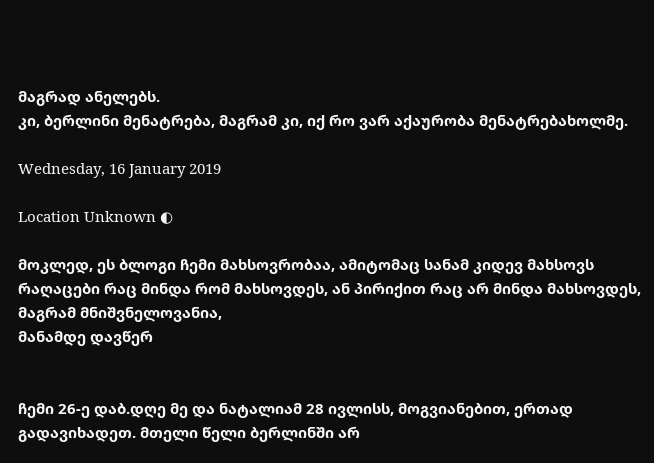მაგრად ანელებს.
კი, ბერლინი მენატრება, მაგრამ კი, იქ რო ვარ აქაურობა მენატრებახოლმე.

Wednesday, 16 January 2019

Location Unknown ◐

მოკლედ, ეს ბლოგი ჩემი მახსოვრობაა, ამიტომაც სანამ კიდევ მახსოვს რაღაცები რაც მინდა რომ მახსოვდეს, ან პირიქით რაც არ მინდა მახსოვდეს, მაგრამ მნიშვნელოვანია,
მანამდე დავწერ


ჩემი 26-ე დაბ.დღე მე და ნატალიამ 28 ივლისს, მოგვიანებით, ერთად გადავიხადეთ. მთელი წელი ბერლინში არ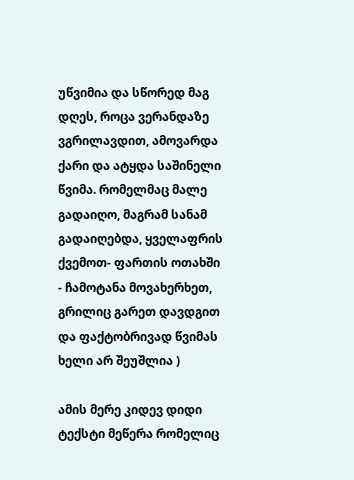უწვიმია და სწორედ მაგ დღეს, როცა ვერანდაზე ვგრილავდით, ამოვარდა ქარი და ატყდა საშინელი წვიმა. რომელმაც მალე გადაიღო, მაგრამ სანამ გადაიღებდა, ყველაფრის ქვემოთ- ფართის ოთახში - ჩამოტანა მოვახერხეთ, გრილიც გარეთ დავდგით და ფაქტობრივად წვიმას ხელი არ შეუშლია )

ამის მერე კიდევ დიდი ტექსტი მეწერა რომელიც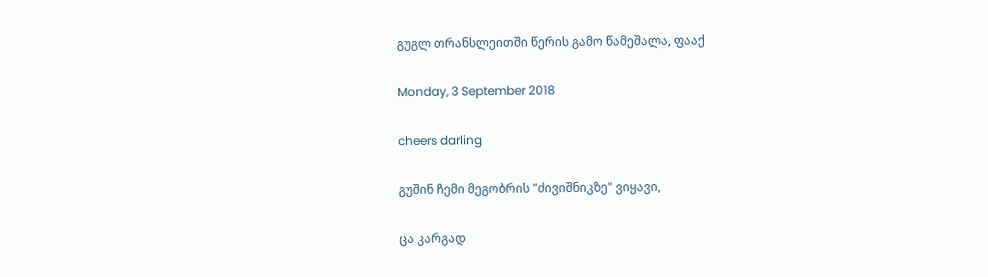გუგლ თრანსლეითში წერის გამო წამეშალა, ფააქ

Monday, 3 September 2018

cheers darling

გუშინ ჩემი მეგობრის "ძივიშნიკზე" ვიყავი,

ცა კარგად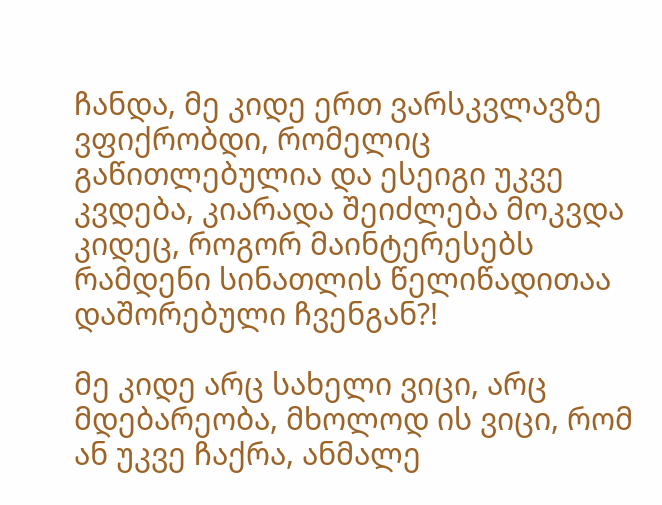ჩანდა, მე კიდე ერთ ვარსკვლავზე ვფიქრობდი, რომელიც გაწითლებულია და ესეიგი უკვე კვდება, კიარადა შეიძლება მოკვდა კიდეც, როგორ მაინტერესებს რამდენი სინათლის წელიწადითაა დაშორებული ჩვენგან?!

მე კიდე არც სახელი ვიცი, არც მდებარეობა, მხოლოდ ის ვიცი, რომ ან უკვე ჩაქრა, ანმალე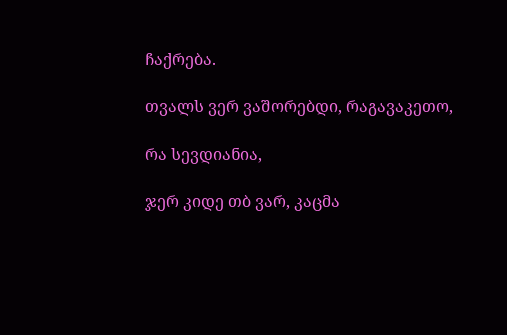ჩაქრება.

თვალს ვერ ვაშორებდი, რაგავაკეთო,

რა სევდიანია,

ჯერ კიდე თბ ვარ, კაცმა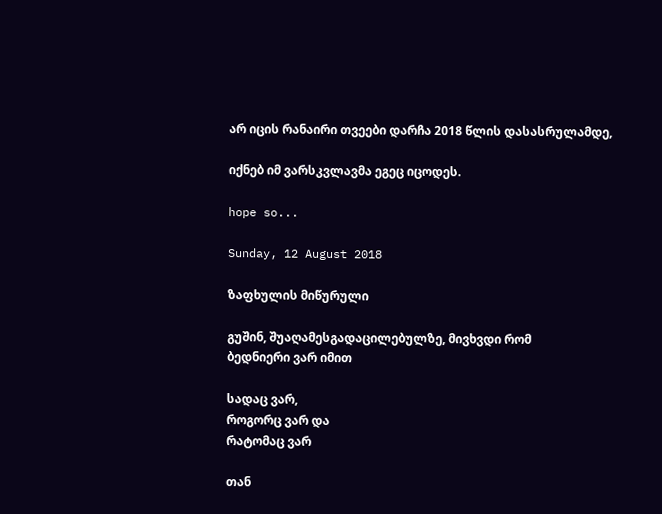არ იცის რანაირი თვეები დარჩა 2018 წლის დასასრულამდე,

იქნებ იმ ვარსკვლავმა ეგეც იცოდეს.

hope so...

Sunday, 12 August 2018

ზაფხულის მიწურული

გუშინ, შუაღამესგადაცილებულზე, მივხვდი რომ
ბედნიერი ვარ იმით

სადაც ვარ,
როგორც ვარ და
რატომაც ვარ

თან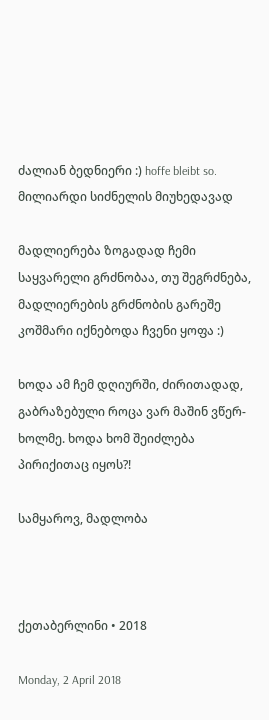ძალიან ბედნიერი :) hoffe bleibt so.
მილიარდი სიძნელის მიუხედავად

მადლიერება ზოგადად ჩემი საყვარელი გრძნობაა, თუ შეგრძნება, მადლიერების გრძნობის გარეშე კოშმარი იქნებოდა ჩვენი ყოფა :)

ხოდა ამ ჩემ დღიურში, ძირითადად, გაბრაზებული როცა ვარ მაშინ ვწერ-ხოლმე. ხოდა ხომ შეიძლება პირიქითაც იყოს?!

სამყაროვ, მადლობა



ქეთაბერლინი • 2018

Monday, 2 April 2018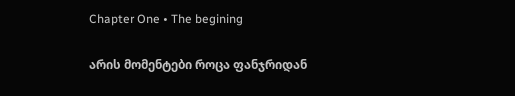Chapter One • The begining

არის მომენტები როცა ფანჯრიდან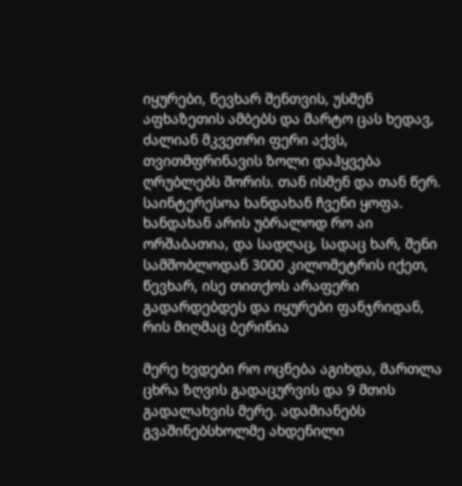იყურები, წევხარ შენთვის, უსმენ აფხაზეთის ამბებს და მარტო ცას ხედავ, ძალიან მკვეთრი ფერი აქვს, თვითმფრინავის ზოლი დაჰყვება ღრუბლებს შორის. თან ისმენ და თან წერ. საინტერესოა ხანდახან ჩვენი ყოფა. ხანდახან არის უბრალოდ რო აი ორშაბათია, და სადღაც, სადაც ხარ, შენი სამშობლოდან 3000 კილომეტრის იქეთ, წევხარ, ისე თითქოს არაფერი გადარდებდეს და იყურები ფანჯრიდან, რის მიღმაც ბერინია

მერე ხვდები რო ოცნება აგიხდა, მართლა ცხრა ზღვის გადაცურვის და 9 მთის გადალახვის მერე. ადამიანებს გვაშინებსხოლმე ახდენილი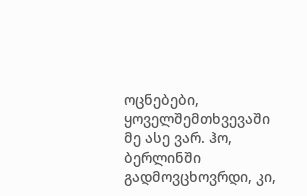ოცნებები, ყოველშემთხვევაში მე ასე ვარ. ჰო, ბერლინში გადმოვცხოვრდი, კი,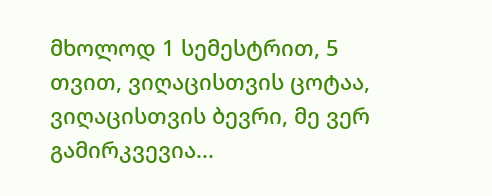მხოლოდ 1 სემესტრით, 5 თვით, ვიღაცისთვის ცოტაა, ვიღაცისთვის ბევრი, მე ვერ გამირკვევია...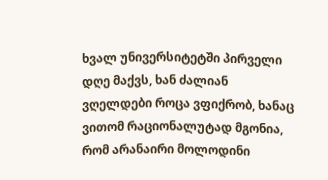ხვალ უნივერსიტეტში პირველი დღე მაქვს, ხან ძალიან ვღელდები როცა ვფიქრობ, ხანაც ვითომ რაციონალუტად მგონია, რომ არანაირი მოლოდინი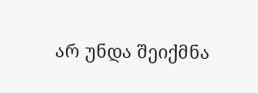არ უნდა შეიქმნა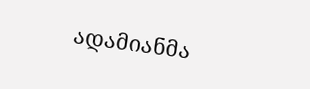ადამიანმა